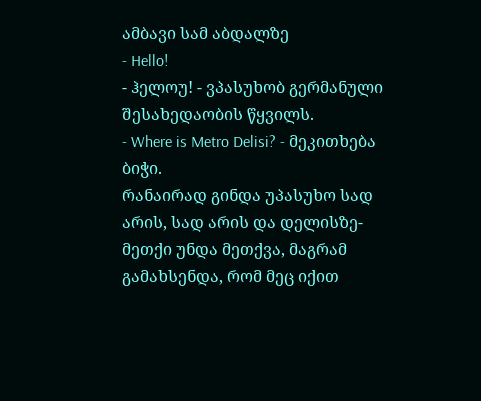ამბავი სამ აბდალზე
- Hello!
- ჰელოუ! - ვპასუხობ გერმანული შესახედაობის წყვილს.
- Where is Metro Delisi? - მეკითხება ბიჭი.
რანაირად გინდა უპასუხო სად არის, სად არის და დელისზე-მეთქი უნდა მეთქვა, მაგრამ გამახსენდა, რომ მეც იქით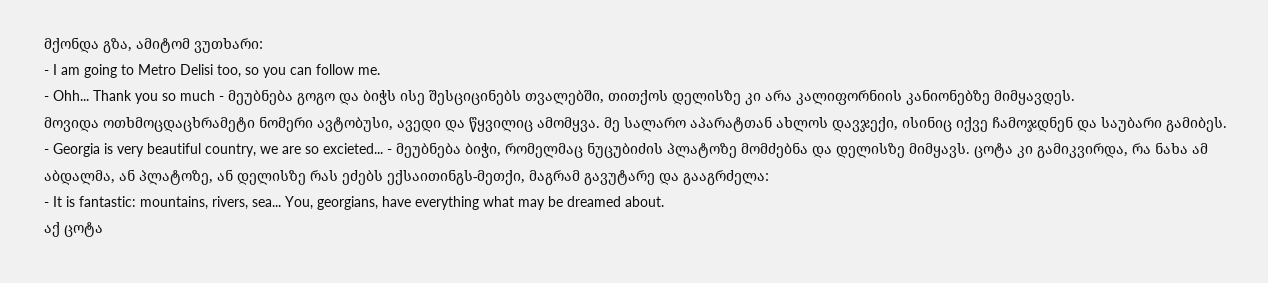მქონდა გზა, ამიტომ ვუთხარი:
- I am going to Metro Delisi too, so you can follow me.
- Ohh... Thank you so much - მეუბნება გოგო და ბიჭს ისე შესციცინებს თვალებში, თითქოს დელისზე კი არა კალიფორნიის კანიონებზე მიმყავდეს.
მოვიდა ოთხმოცდაცხრამეტი ნომერი ავტობუსი, ავედი და წყვილიც ამომყვა. მე სალარო აპარატთან ახლოს დავჯექი, ისინიც იქვე ჩამოჯდნენ და საუბარი გამიბეს.
- Georgia is very beautiful country, we are so excieted... - მეუბნება ბიჭი, რომელმაც ნუცუბიძის პლატოზე მომძებნა და დელისზე მიმყავს. ცოტა კი გამიკვირდა, რა ნახა ამ აბდალმა, ან პლატოზე, ან დელისზე რას ეძებს ექსაითინგს-მეთქი, მაგრამ გავუტარე და გააგრძელა:
- It is fantastic: mountains, rivers, sea... You, georgians, have everything what may be dreamed about.
აქ ცოტა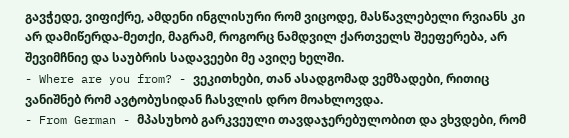გავჭედე, ვიფიქრე, ამდენი ინგლისური რომ ვიცოდე, მასწავლებელი რვიანს კი არ დამიწერდა-მეთქი, მაგრამ, როგორც ნამდვილ ქართველს შეეფერება, არ შევიმჩნიე და საუბრის სადავეები მე ავიღე ხელში.
- Where are you from? - ვეკითხები, თან ასადგომად ვემზადები, რითიც ვანიშნებ რომ ავტობუსიდან ჩასვლის დრო მოახლოვდა.
- From German - მპასუხობ გარკვეული თავდაჯერებულობით და ვხვდები, რომ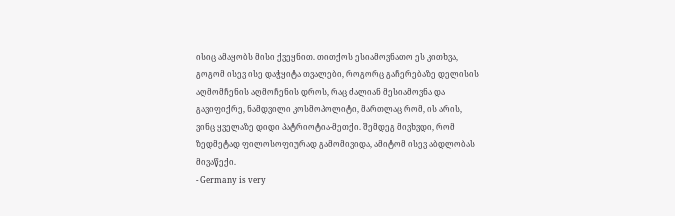ისიც ამაყობს მისი ქვეყნით. თითქოს ესიამოვნათო ეს კითხვა, გოგომ ისევ ისე დაჭყიტა თვალები, როგორც გაჩერებაზე დელისის აღმომჩენის აღმოჩენის დროს, რაც ძალიან მესიამოვნა და გავიფიქრე, ნამდვილი კოსმოპოლიტი, მართლაც რომ, ის არის, ვინც ყველაზე დიდი პატრიოტია-მეთქი. შემდეგ მივხვდი, რომ ზედმეტად ფილოსოფიურად გამომივიდა, ამიტომ ისევ აბდლობას მივაწექი.
- Germany is very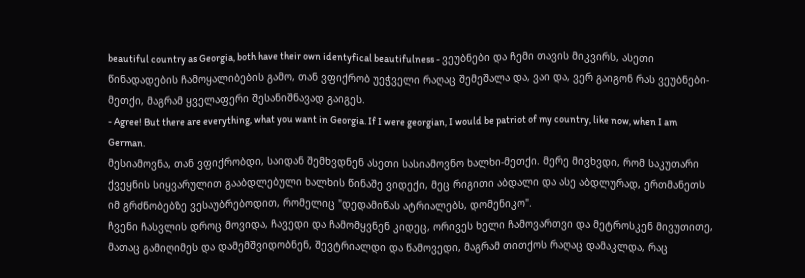beautiful country as Georgia, both have their own identyfical beautifulness - ვეუბნები და ჩემი თავის მიკვირს, ასეთი წინადადების ჩამოყალიბების გამო, თან ვფიქრობ უეჭველი რაღაც შემეშალა და, ვაი და, ვერ გაიგონ რას ვეუბნები-მეთქი, მაგრამ ყველაფერი შესანიშნავად გაიგეს.
- Agree! But there are everything, what you want in Georgia. If I were georgian, I would be patriot of my country, like now, when I am German.
მესიამოვნა, თან ვფიქრობდი, საიდან შემხვდნენ ასეთი სასიამოვნო ხალხი-მეთქი. მერე მივხვდი, რომ საკუთარი ქვეყნის სიყვარულით გააბდლებული ხალხის წინაშე ვიდექი, მეც რიგითი აბდალი და ასე აბდლურად, ერთმანეთს იმ გრძნობებზე ვესაუბრებოდით, რომელიც "დედამიწას ატრიალებს, დომენიკო".
ჩვენი ჩასვლის დროც მოვიდა, ჩავედი და ჩამომყვნენ კიდეც, ორივეს ხელი ჩამოვართვი და მეტროსკენ მივუთითე, მათაც გამიღიმეს და დამემშვიდობნენ, შევტრიალდი და წამოვედი, მაგრამ თითქოს რაღაც დამაკლდა, რაც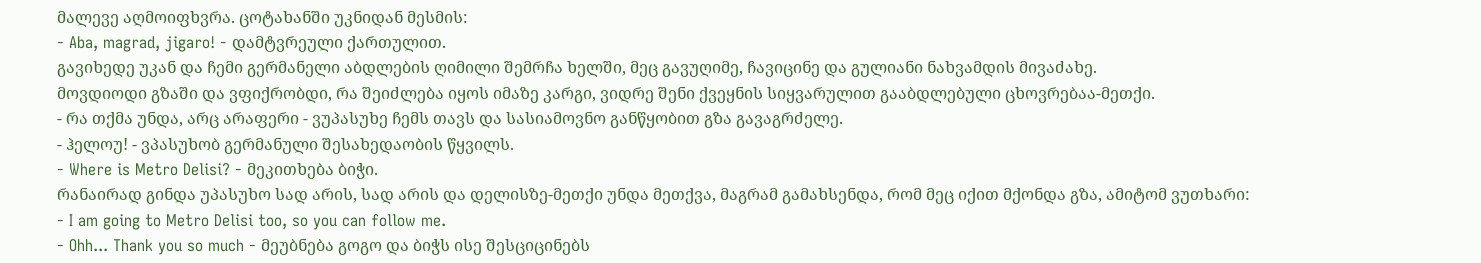მალევე აღმოიფხვრა. ცოტახანში უკნიდან მესმის:
- Aba, magrad, jigaro! - დამტვრეული ქართულით.
გავიხედე უკან და ჩემი გერმანელი აბდლების ღიმილი შემრჩა ხელში, მეც გავუღიმე, ჩავიცინე და გულიანი ნახვამდის მივაძახე.
მოვდიოდი გზაში და ვფიქრობდი, რა შეიძლება იყოს იმაზე კარგი, ვიდრე შენი ქვეყნის სიყვარულით გააბდლებული ცხოვრებაა-მეთქი.
- რა თქმა უნდა, არც არაფერი - ვუპასუხე ჩემს თავს და სასიამოვნო განწყობით გზა გავაგრძელე.
- ჰელოუ! - ვპასუხობ გერმანული შესახედაობის წყვილს.
- Where is Metro Delisi? - მეკითხება ბიჭი.
რანაირად გინდა უპასუხო სად არის, სად არის და დელისზე-მეთქი უნდა მეთქვა, მაგრამ გამახსენდა, რომ მეც იქით მქონდა გზა, ამიტომ ვუთხარი:
- I am going to Metro Delisi too, so you can follow me.
- Ohh... Thank you so much - მეუბნება გოგო და ბიჭს ისე შესციცინებს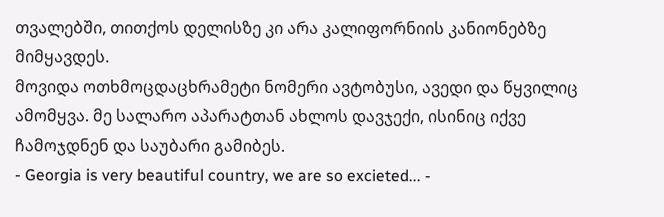თვალებში, თითქოს დელისზე კი არა კალიფორნიის კანიონებზე მიმყავდეს.
მოვიდა ოთხმოცდაცხრამეტი ნომერი ავტობუსი, ავედი და წყვილიც ამომყვა. მე სალარო აპარატთან ახლოს დავჯექი, ისინიც იქვე ჩამოჯდნენ და საუბარი გამიბეს.
- Georgia is very beautiful country, we are so excieted... -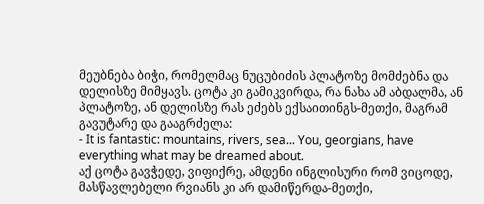მეუბნება ბიჭი, რომელმაც ნუცუბიძის პლატოზე მომძებნა და დელისზე მიმყავს. ცოტა კი გამიკვირდა, რა ნახა ამ აბდალმა, ან პლატოზე, ან დელისზე რას ეძებს ექსაითინგს-მეთქი, მაგრამ გავუტარე და გააგრძელა:
- It is fantastic: mountains, rivers, sea... You, georgians, have everything what may be dreamed about.
აქ ცოტა გავჭედე, ვიფიქრე, ამდენი ინგლისური რომ ვიცოდე, მასწავლებელი რვიანს კი არ დამიწერდა-მეთქი,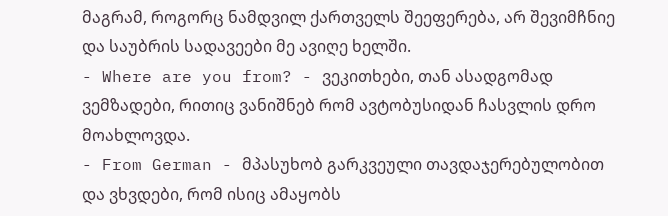მაგრამ, როგორც ნამდვილ ქართველს შეეფერება, არ შევიმჩნიე და საუბრის სადავეები მე ავიღე ხელში.
- Where are you from? - ვეკითხები, თან ასადგომად ვემზადები, რითიც ვანიშნებ რომ ავტობუსიდან ჩასვლის დრო მოახლოვდა.
- From German - მპასუხობ გარკვეული თავდაჯერებულობით და ვხვდები, რომ ისიც ამაყობს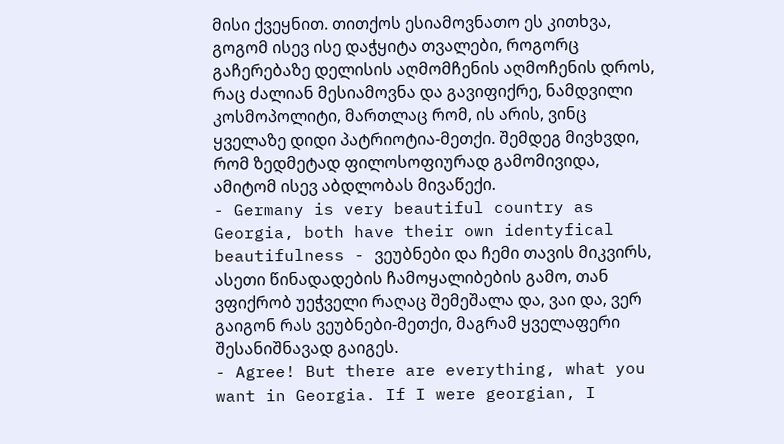მისი ქვეყნით. თითქოს ესიამოვნათო ეს კითხვა, გოგომ ისევ ისე დაჭყიტა თვალები, როგორც გაჩერებაზე დელისის აღმომჩენის აღმოჩენის დროს, რაც ძალიან მესიამოვნა და გავიფიქრე, ნამდვილი კოსმოპოლიტი, მართლაც რომ, ის არის, ვინც ყველაზე დიდი პატრიოტია-მეთქი. შემდეგ მივხვდი, რომ ზედმეტად ფილოსოფიურად გამომივიდა, ამიტომ ისევ აბდლობას მივაწექი.
- Germany is very beautiful country as Georgia, both have their own identyfical beautifulness - ვეუბნები და ჩემი თავის მიკვირს, ასეთი წინადადების ჩამოყალიბების გამო, თან ვფიქრობ უეჭველი რაღაც შემეშალა და, ვაი და, ვერ გაიგონ რას ვეუბნები-მეთქი, მაგრამ ყველაფერი შესანიშნავად გაიგეს.
- Agree! But there are everything, what you want in Georgia. If I were georgian, I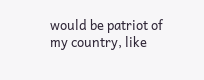would be patriot of my country, like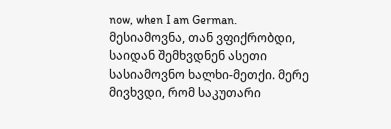now, when I am German.
მესიამოვნა, თან ვფიქრობდი, საიდან შემხვდნენ ასეთი სასიამოვნო ხალხი-მეთქი. მერე მივხვდი, რომ საკუთარი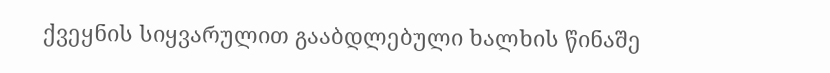ქვეყნის სიყვარულით გააბდლებული ხალხის წინაშე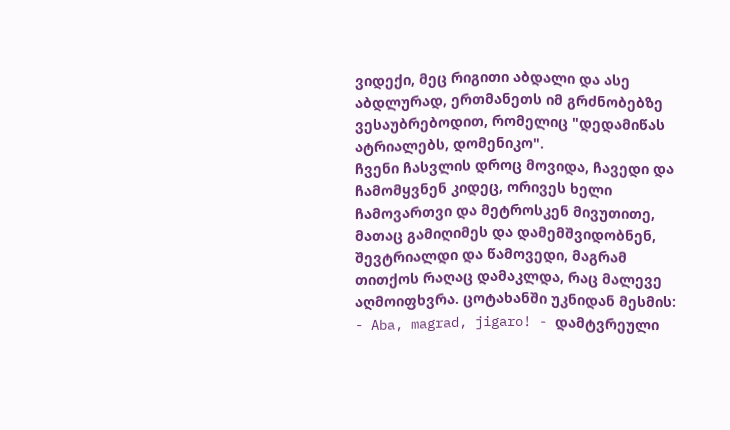ვიდექი, მეც რიგითი აბდალი და ასე აბდლურად, ერთმანეთს იმ გრძნობებზე ვესაუბრებოდით, რომელიც "დედამიწას ატრიალებს, დომენიკო".
ჩვენი ჩასვლის დროც მოვიდა, ჩავედი და ჩამომყვნენ კიდეც, ორივეს ხელი ჩამოვართვი და მეტროსკენ მივუთითე, მათაც გამიღიმეს და დამემშვიდობნენ, შევტრიალდი და წამოვედი, მაგრამ თითქოს რაღაც დამაკლდა, რაც მალევე აღმოიფხვრა. ცოტახანში უკნიდან მესმის:
- Aba, magrad, jigaro! - დამტვრეული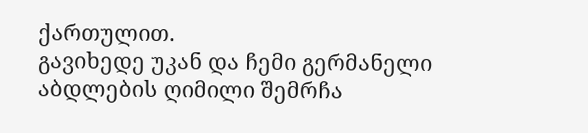ქართულით.
გავიხედე უკან და ჩემი გერმანელი აბდლების ღიმილი შემრჩა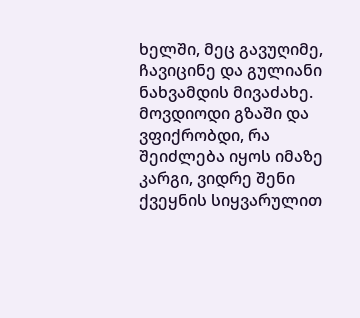ხელში, მეც გავუღიმე, ჩავიცინე და გულიანი ნახვამდის მივაძახე.
მოვდიოდი გზაში და ვფიქრობდი, რა შეიძლება იყოს იმაზე კარგი, ვიდრე შენი ქვეყნის სიყვარულით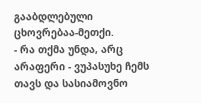გააბდლებული ცხოვრებაა-მეთქი.
- რა თქმა უნდა, არც არაფერი - ვუპასუხე ჩემს თავს და სასიამოვნო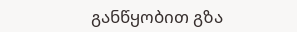განწყობით გზა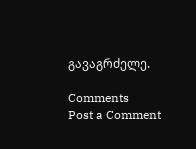გავაგრძელე.

Comments
Post a Comment